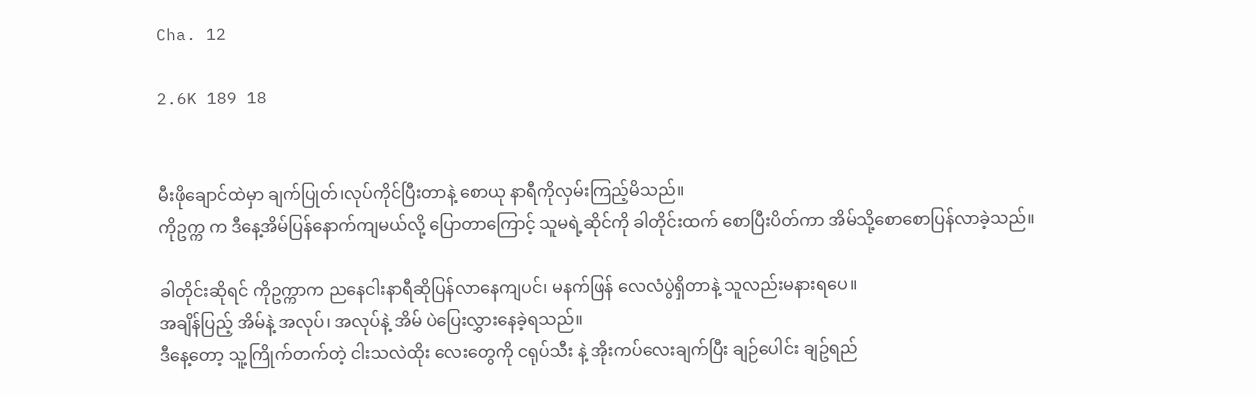Cha. 12

2.6K 189 18


မီးဖိုချောင်ထဲမှာ ချက်ပြုတ်၊လုပ်ကိုင်ပြီးတာနဲ့ စောယု နာရီကိုလှမ်းကြည့်မိသည်။
ကိုဥက္က က ဒီနေ့အိမ်ပြန်နောက်ကျမယ်လို့ ပြောတာကြောင့် သူမရဲ့ဆိုင်ကို ခါတိုင်းထက် စောပြီးပိတ်ကာ အိမ်သို့စောစောပြန်လာခဲ့သည်။

ခါတိုင်းဆိုရင် ကိုဥက္ကာက ညနေငါးနာရီဆိုပြန်လာနေကျပင်၊ မနက်ဖြန် လေလံပွဲရှိတာနဲ့ သူလည်းမနားရပေ။
အချိန်ပြည့် အိမ်နဲ့ အလုပ်၊ အလုပ်နဲ့ အိမ် ပဲပြေးလွှားနေခဲ့ရသည်။
ဒီနေ့တော့ သူ့ကြိုက်တက်တဲ့ ငါးသလဲထိုး‌‌ လေးတွေကို ငရုပ်သီး နဲ့ အိုးကပ်လေးချက်ပြီး ချဉ်ပေါင်း ချဥ်ရည်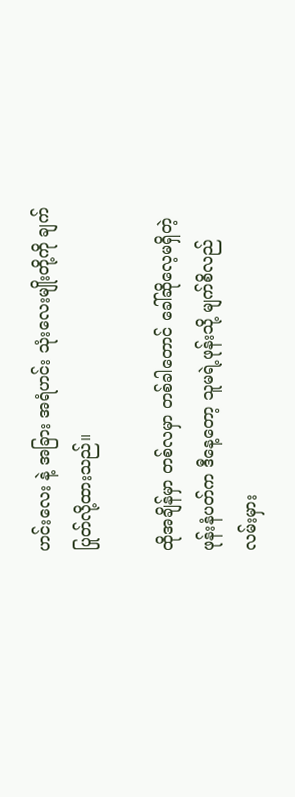ဟင်းလေး နဲ့ အခြား အရံဟင်း သုံးလေးမျိုးတို့ကို ချက်ပြုတ်လို့ထားသည်။

ထိုအချိန်မှာ တစ်လမှာ တစ်ခါတောင် ခေါ်ဆိုလေ့မရှိတဲ့ ဖုန်းနံပတ်က ဒီနေ့တော့ သူမရဲ့ဖုန်းသို့ မျက်စိလည် လမ်းမှား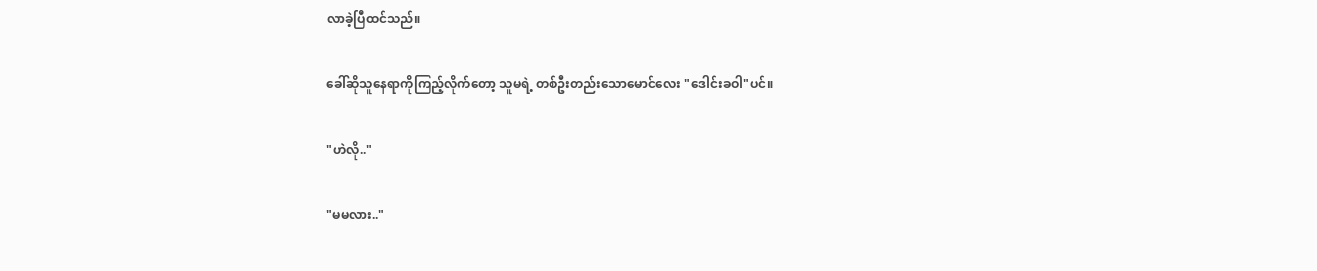လာခဲ့ပြီထင်သည်။

ခေါ်ဆိုသူနေရာကိုကြည့်လိုက်တော့ သူမရဲ့ တစ်ဦးတည်းသောမောင်လေး "ဒေါင်းခဝါ"ပင်။

"ဟဲလို.."

"မမလား.."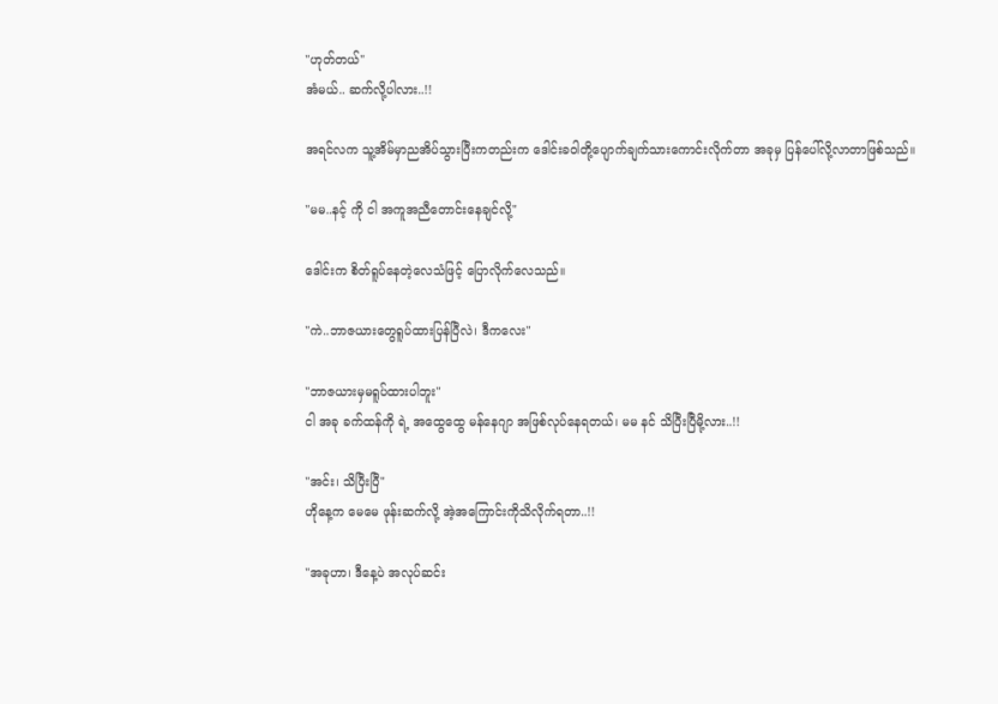"ဟုတ်တယ်"
အံမယ်.. ဆက်လို့ပါလား..!!

အရင်လက သူ့အိမ်မှာညအိပ်သွားပြီးကတည်းက ဒေါင်းခဝါတို့ပျောက်ချက်သားကောင်းလိုက်တာ အခုမှ ပြန်ပေါ်လို့လာတာဖြစ်သည်။

"မမ..နင့် ကို ငါ အကူအညီတောင်းနေချင်လို့"

ဒေါင်းက စိတ်ရူပ်နေတဲ့လေသံဖြင့် ပြောလိုက်လေသည်။

"ကဲ..ဘာဇယားတွေရူပ်ထားပြန်ပြီလဲ၊ ဒီကလေး"

"ဘာဇယားမှမရူပ်ထားပါဘူး"
ငါ အခု ခက်ထန်ကို ရဲ့ ‌အထွေထွေ မန်နေဂျာ အဖြစ်လုပ်နေရတယ်၊ မမ နင် သိပြီးပြီမို့လား..!!

"အင်း၊ သိပြီးပြီ"
ဟိုနေ့က မေမေ ဖုန်းဆက်လို့ အဲ့အကြောင်းကိုသိလိုက်ရတာ..!!

"အခုဟာ၊ ဒီနေ့ပဲ အလုပ်ဆင်း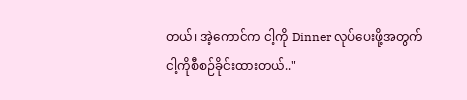တယ်၊ အဲ့ကောင်က ငါ့ကို Dinner လုပ်ပေးဖို့အတွက် ငါ့ကိုစီစဉ်ခိုင်းထားတယ်.."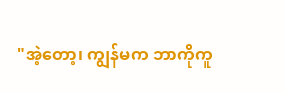"အဲ့တော့၊ ကျွန်မက ဘာကိုကူ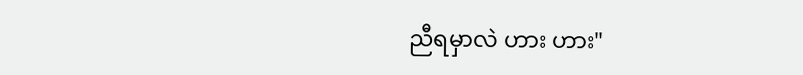ညီရမှာလဲ ဟား ဟား"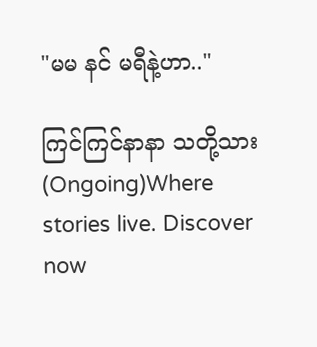"မမ နင် မရီနဲ့ဟာ.."

ကြင်ကြင်နာနာ သတို့သား(Ongoing)Where stories live. Discover now